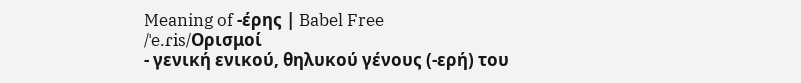Meaning of -έρης | Babel Free
/ˈe.ɾis/Ορισμοί
- γενική ενικού, θηλυκού γένους (-ερή) του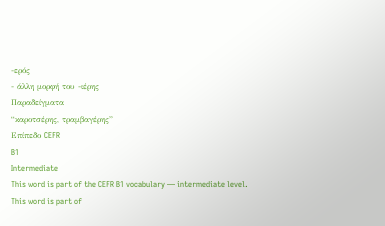-ερός
- άλλη μορφή του -ιέρης
Παραδείγματα
“καροτσέρης, τραμβαγέρης”
Επίπεδο CEFR
B1
Intermediate
This word is part of the CEFR B1 vocabulary — intermediate level.
This word is part of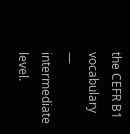the CEFR B1 vocabulary — intermediate level.